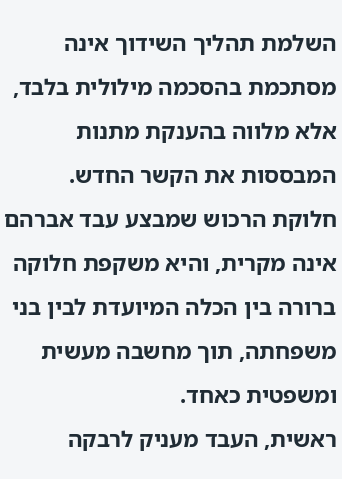השלמת תהליך השידוך אינה מסתכמת בהסכמה מילולית בלבד, אלא מלווה בהענקת מתנות המבססות את הקשר החדש. חלוקת הרכוש שמבצע עבד אברהם אינה מקרית, והיא משקפת חלוקה ברורה בין הכלה המיועדת לבין בני משפחתה, תוך מחשבה מעשית ומשפטית כאחד.
ראשית, העבד מעניק לרבקה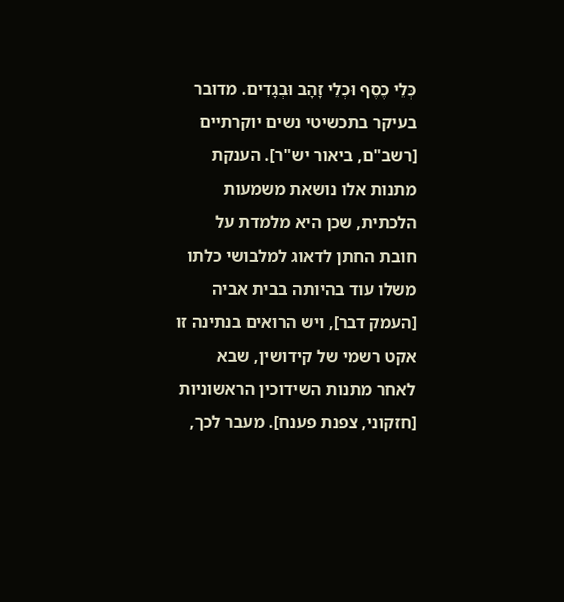כְּלֵי כֶסֶף וּכְלֵי זָהָב וּבְגָדִים. מדובר בעיקר בתכשיטי נשים יוקרתיים [רשב"ם, ביאור יש"ר]. הענקת מתנות אלו נושאת משמעות הלכתית, שכן היא מלמדת על חובת החתן לדאוג למלבושי כלתו משלו עוד בהיותה בבית אביה [העמק דבר], ויש הרואים בנתינה זו אקט רשמי של קידושין, שבא לאחר מתנות השידוכין הראשוניות [חזקוני, צפנת פענח]. מעבר לכך,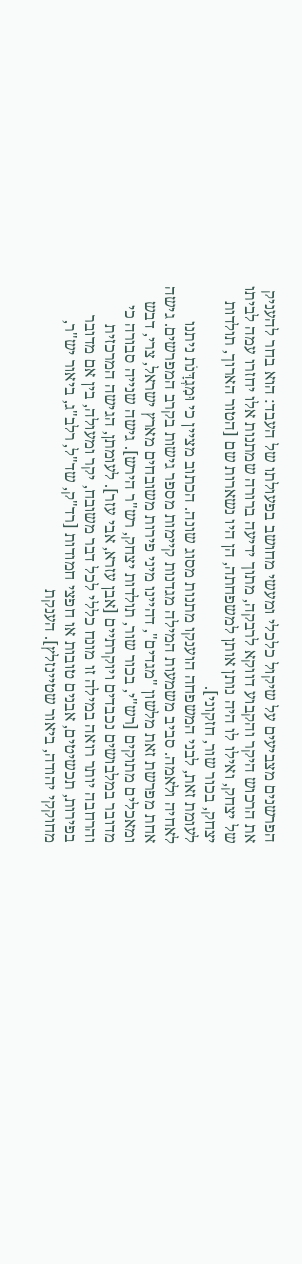הפרשנים מצביעים על שיקול כלכלי ומעשי מחושב בפעולתו של העבד: הוא בחר להעניק את הרכוש היקר והקבוע דווקא לרבקה, מתוך ידיעה ברורה שמתנות אלו יחזרו עמה לביתו של יצחק, ואילו לו היה נותן אותן למשפחתה, הן היו נשארות שם [הטור הארוך, תולדות יצחק, בכור שור, חזקוני].
לעומת זאת, לבני המשפחה הוענקו מתנות מסוג שונה. הכתוב מציין כי וּמִגְדָּנֹת ניתנו לאחיה ולאמה. סביב משמעות המילה מגדנות קיימות מספר גישות בקרב המפרשים. גישה אחת מפרשת זאת מלשון "מגדים", דהיינו מיני פירות משובחים מארץ ישראל, צרי, דבש ומאכלים מתוקים [רש"י, בכור שור, תולדות יצחק, רש"ר הירש]. גישה שנייה סבורה כי מדובר במלבושים נכבדים ויוקרתיים [אבן עזרא, אבי עזר]. לעומתן, הגישה המרכזית והרחבה יותר רואה במילה זו מונח כללי לכל דבר משובח, יקר ומעולה, בין אם מדובר בפירות, תכשיטים, אבנים טובות או חפצי חמודות [רד"ק, שד"ל, רלב"ג, ביאור יש"ר, מחוקקי יהודה, ביאור שטיינזלץ]. הענקת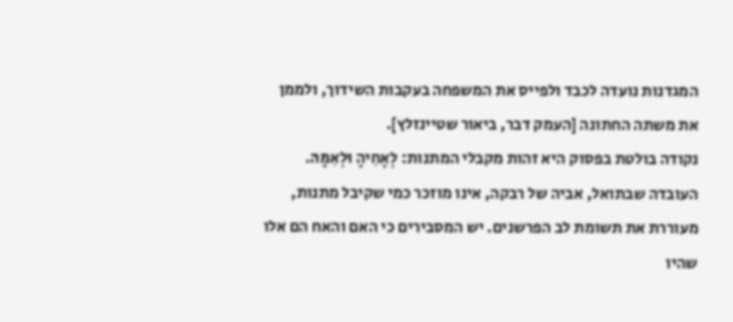המגדנות נועדה לכבד ולפייס את המשפחה בעקבות השידוך, ולממן את משתה החתונה [העמק דבר, ביאור שטיינזלץ].
נקודה בולטת בפסוק היא זהות מקבלי המתנות: לְאָחִיהָ וּלְאִמָּהּ. העובדה שבתואל, אביה של רבקה, אינו מוזכר כמי שקיבל מתנות, מעוררת את תשומת לב הפרשנים. יש המסבירים כי האם והאח הם אלו שהיו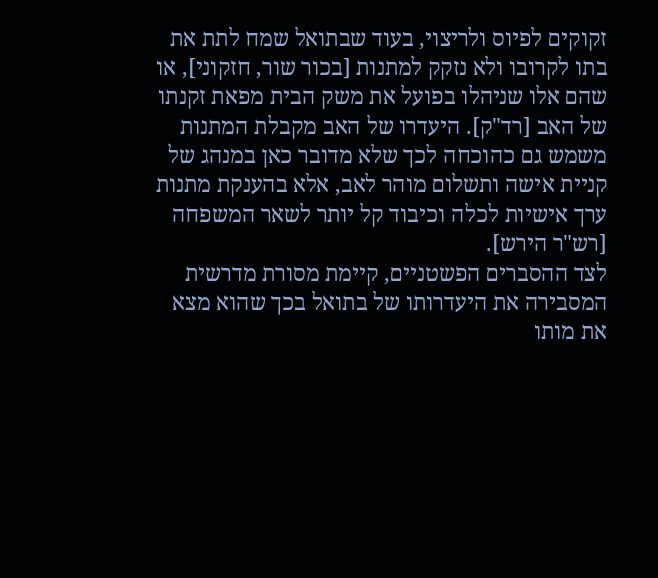זקוקים לפיוס ולריצוי, בעוד שבתואל שמח לתת את בתו לקרובו ולא נזקק למתנות [בכור שור, חזקוני], או שהם אלו שניהלו בפועל את משק הבית מפאת זקנתו של האב [רד"ק]. היעדרו של האב מקבלת המתנות משמש גם כהוכחה לכך שלא מדובר כאן במנהג של קניית אישה ותשלום מוהר לאב, אלא בהענקת מתנות ערך אישיות לכלה וכיבוד קל יותר לשאר המשפחה [רש"ר הירש].
לצד ההסברים הפשטניים, קיימת מסורת מדרשית המסבירה את היעדרותו של בתואל בכך שהוא מצא את מותו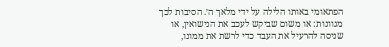הפתאומי באותו הלילה על ידי מלאך ה׳. הסיבות לכך מגוונות: או משום שביקש לעכב את הנישואין, או שניסה להרעיל את העבד כדי לרשת את ממונו,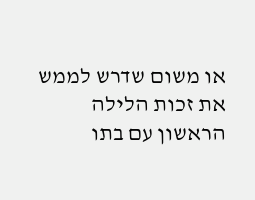או משום שדרש לממש את זכות הלילה הראשון עם בתו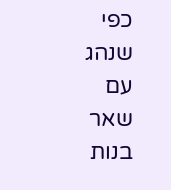כפי שנהג עם שאר בנות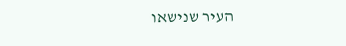העיר שנישאו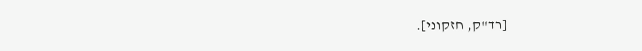[רד"ק, חזקוני].